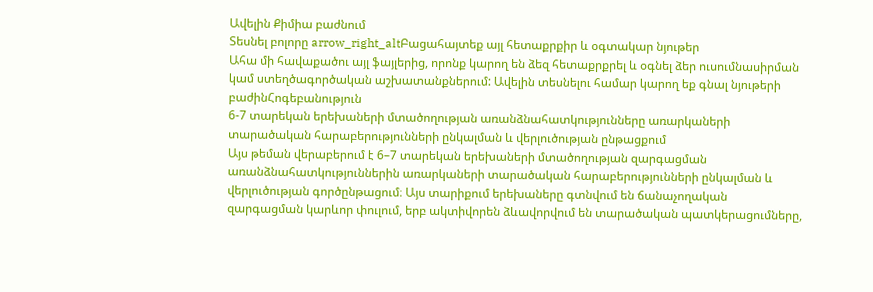Ավելին Քիմիա բաժնում
Տեսնել բոլորը arrow_right_altԲացահայտեք այլ հետաքրքիր և օգտակար նյութեր
Ահա մի հավաքածու այլ ֆայլերից, որոնք կարող են ձեզ հետաքրքրել և օգնել ձեր ուսումնասիրման կամ ստեղծագործական աշխատանքներում: Ավելին տեսնելու համար կարող եք գնալ նյութերի բաժինՀոգեբանություն
6-7 տարեկան երեխաների մտածողության առանձնահատկությունները առարկաների տարածական հարաբերությունների ընկալման և վերլուծության ընթացքում
Այս թեման վերաբերում է 6–7 տարեկան երեխաների մտածողության զարգացման առանձնահատկություններին առարկաների տարածական հարաբերությունների ընկալման և վերլուծության գործընթացում։ Այս տարիքում երեխաները գտնվում են ճանաչողական զարգացման կարևոր փուլում, երբ ակտիվորեն ձևավորվում են տարածական պատկերացումները,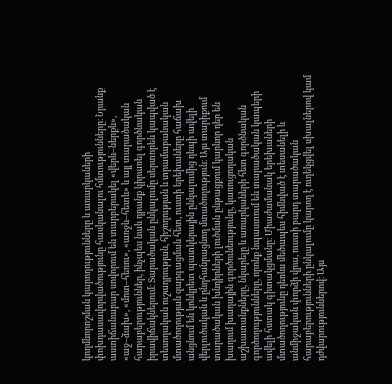կողմնորոշման կարողությունները և առարկաների փոխդասավորվածությունը հասկանալու հմտությունները։ Նրանք աստիճանաբար սովորում են տարբերակել «վերև–ներքև», «աջ–ձախ», «մոտ–հեռու», «առջև–հետև» և այլ տարածական հարաբերություններ, ինչպես նաև դրանք կիրառել գործնական իրավիճակներում։ Տարածական ընկալումը սերտորեն կապված է տեսողական ուշադրության, հիշողության և տրամաբանական մտածողության զարգացման հետ, ուստի երեխաները հաճախ անցնում են կոնկրետ պատկերային ընկալումից դեպի ավելի վերլուծական և ընդհանրացնող մտածողություն։ Այս տարիքում տարածական խնդիրների լուծման ընթացքում կարևոր դեր են խաղում խաղային գործունեությունը, կառուցողական աշխատանքները, նկարելը և առարկաների հետ գործնական գործողությունները, որոնք նպաստում են տարածական կապերի ավելի հստակ գիտակցմանը։ Միաժամանակ երեխաների մտածողությունը դեռևս մեծապես հիմնված է տեսանելի և անմիջական փորձի վրա, ուստի բարդ տարածական հարաբերությունների ընկալումը կարող է ուղեկցվել սխալներով կամ դժվարություններով։ Այս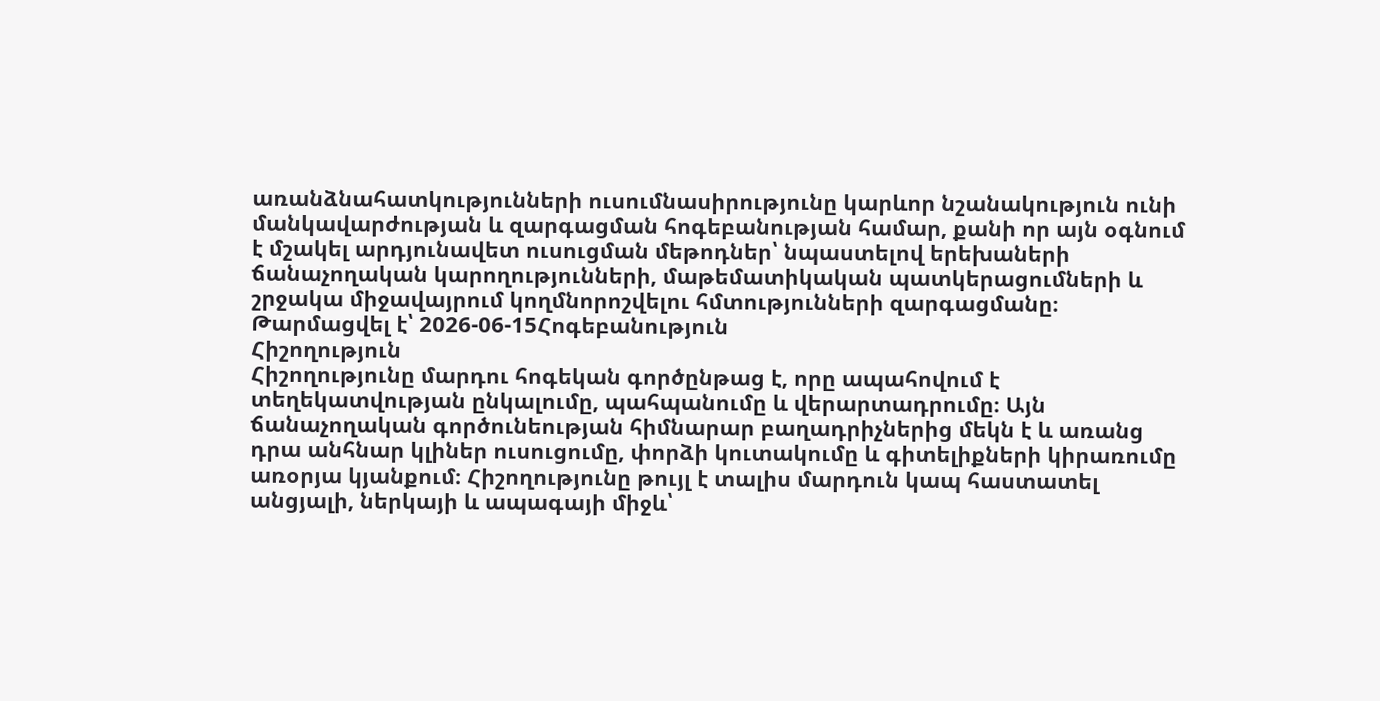առանձնահատկությունների ուսումնասիրությունը կարևոր նշանակություն ունի մանկավարժության և զարգացման հոգեբանության համար, քանի որ այն օգնում է մշակել արդյունավետ ուսուցման մեթոդներ՝ նպաստելով երեխաների ճանաչողական կարողությունների, մաթեմատիկական պատկերացումների և շրջակա միջավայրում կողմնորոշվելու հմտությունների զարգացմանը։
Թարմացվել է՝ 2026-06-15Հոգեբանություն
Հիշողություն
Հիշողությունը մարդու հոգեկան գործընթաց է, որը ապահովում է տեղեկատվության ընկալումը, պահպանումը և վերարտադրումը։ Այն ճանաչողական գործունեության հիմնարար բաղադրիչներից մեկն է և առանց դրա անհնար կլիներ ուսուցումը, փորձի կուտակումը և գիտելիքների կիրառումը առօրյա կյանքում։ Հիշողությունը թույլ է տալիս մարդուն կապ հաստատել անցյալի, ներկայի և ապագայի միջև՝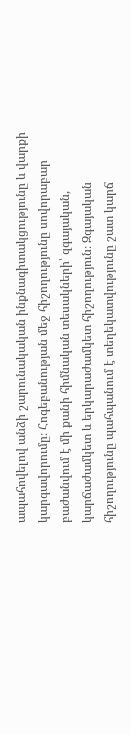ապահովելով անձի շարունակական ինքնագիտակցությունը և վարքի կարգավորումը։ Հոգեբանության մեջ հիշողությունը սովորաբար բաժանվում է մի քանի հիմնական տեսակների՝ զգայական, կարճաժամկետ և երկարաժամկետ հիշողություն։ Զգայական հիշողությունը պահպանում է տեղեկատվությունը շատ կարճ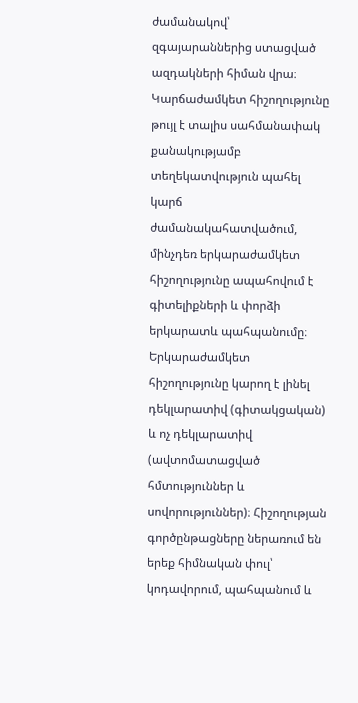ժամանակով՝ զգայարաններից ստացված ազդակների հիման վրա։ Կարճաժամկետ հիշողությունը թույլ է տալիս սահմանափակ քանակությամբ տեղեկատվություն պահել կարճ ժամանակահատվածում, մինչդեռ երկարաժամկետ հիշողությունը ապահովում է գիտելիքների և փորձի երկարատև պահպանումը։ Երկարաժամկետ հիշողությունը կարող է լինել դեկլարատիվ (գիտակցական) և ոչ դեկլարատիվ (ավտոմատացված հմտություններ և սովորություններ)։ Հիշողության գործընթացները ներառում են երեք հիմնական փուլ՝ կոդավորում, պահպանում և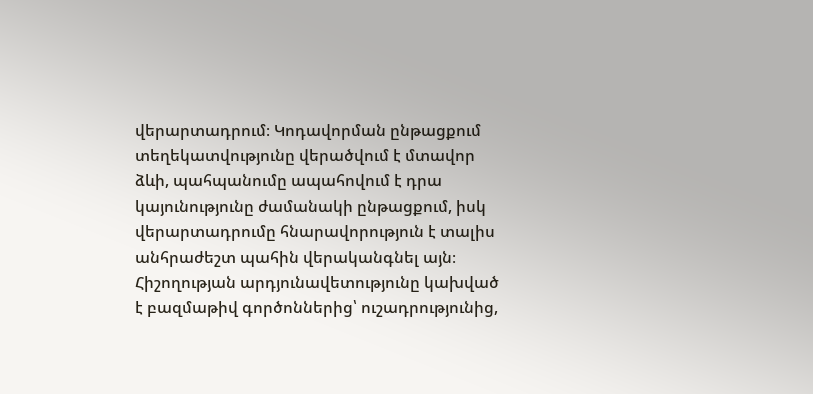վերարտադրում։ Կոդավորման ընթացքում տեղեկատվությունը վերածվում է մտավոր ձևի, պահպանումը ապահովում է դրա կայունությունը ժամանակի ընթացքում, իսկ վերարտադրումը հնարավորություն է տալիս անհրաժեշտ պահին վերականգնել այն։ Հիշողության արդյունավետությունը կախված է բազմաթիվ գործոններից՝ ուշադրությունից,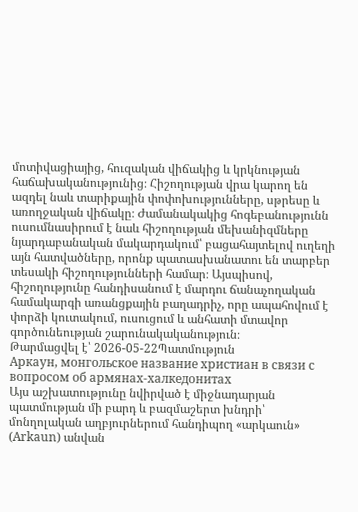մոտիվացիայից, հուզական վիճակից և կրկնության հաճախականությունից։ Հիշողության վրա կարող են ազդել նաև տարիքային փոփոխությունները, սթրեսը և առողջական վիճակը։ Ժամանակակից հոգեբանությունն ուսումնասիրում է նաև հիշողության մեխանիզմները նյարդաբանական մակարդակում՝ բացահայտելով ուղեղի այն հատվածները, որոնք պատասխանատու են տարբեր տեսակի հիշողությունների համար։ Այսպիսով, հիշողությունը հանդիսանում է մարդու ճանաչողական համակարգի առանցքային բաղադրիչ, որը ապահովում է փորձի կուտակում, ուսուցում և անհատի մտավոր գործունեության շարունակականություն։
Թարմացվել է՝ 2026-05-22Պատմություն
Аркаун, монгольское название христиан в связи с вопросом об армянах-халкедонитах
Այս աշխատությունը նվիրված է միջնադարյան պատմության մի բարդ և բազմաշերտ խնդրի՝ մոնղոլական աղբյուրներում հանդիպող «արկաուն» (Arkaun) անվան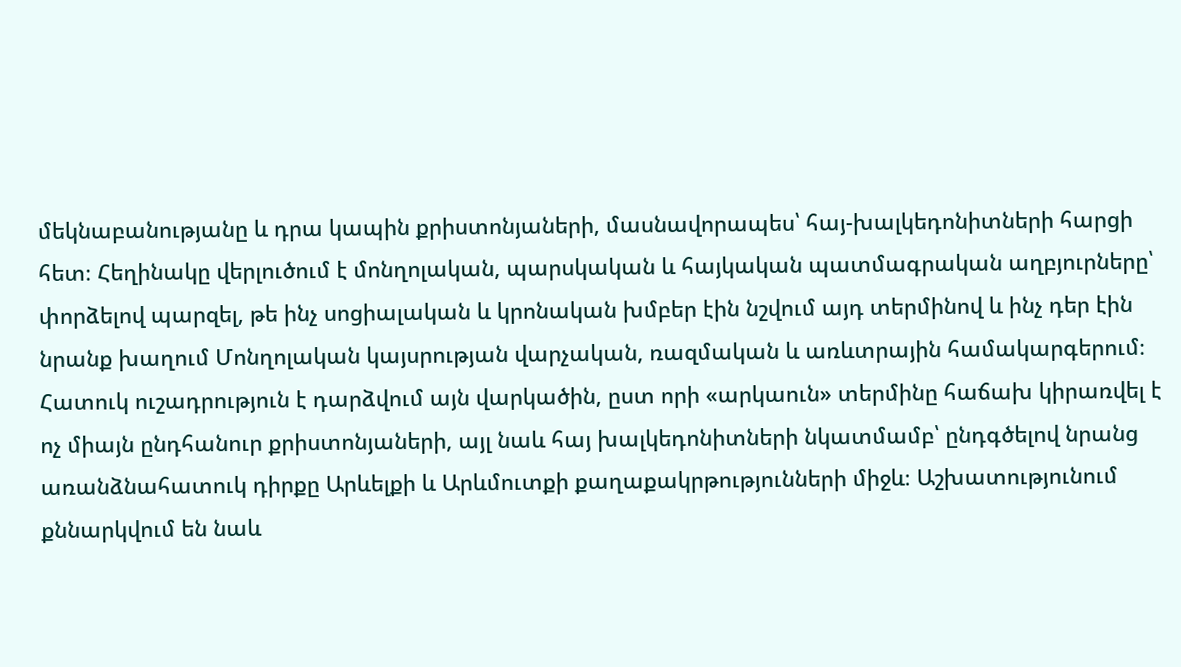մեկնաբանությանը և դրա կապին քրիստոնյաների, մասնավորապես՝ հայ-խալկեդոնիտների հարցի հետ։ Հեղինակը վերլուծում է մոնղոլական, պարսկական և հայկական պատմագրական աղբյուրները՝ փորձելով պարզել, թե ինչ սոցիալական և կրոնական խմբեր էին նշվում այդ տերմինով և ինչ դեր էին նրանք խաղում Մոնղոլական կայսրության վարչական, ռազմական և առևտրային համակարգերում։ Հատուկ ուշադրություն է դարձվում այն վարկածին, ըստ որի «արկաուն» տերմինը հաճախ կիրառվել է ոչ միայն ընդհանուր քրիստոնյաների, այլ նաև հայ խալկեդոնիտների նկատմամբ՝ ընդգծելով նրանց առանձնահատուկ դիրքը Արևելքի և Արևմուտքի քաղաքակրթությունների միջև։ Աշխատությունում քննարկվում են նաև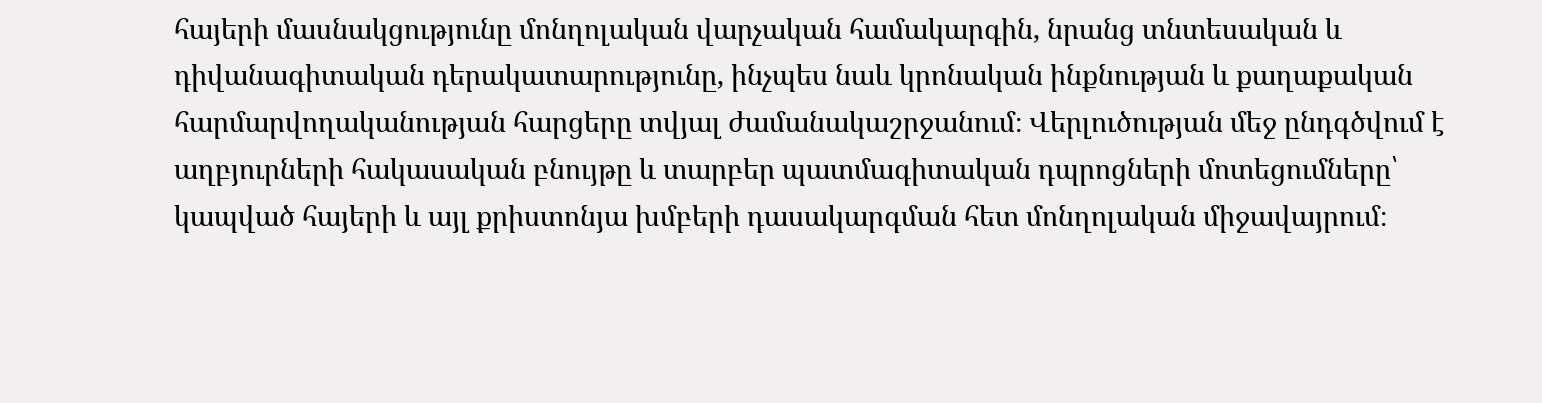հայերի մասնակցությունը մոնղոլական վարչական համակարգին, նրանց տնտեսական և դիվանագիտական դերակատարությունը, ինչպես նաև կրոնական ինքնության և քաղաքական հարմարվողականության հարցերը տվյալ ժամանակաշրջանում։ Վերլուծության մեջ ընդգծվում է աղբյուրների հակասական բնույթը և տարբեր պատմագիտական դպրոցների մոտեցումները՝ կապված հայերի և այլ քրիստոնյա խմբերի դասակարգման հետ մոնղոլական միջավայրում։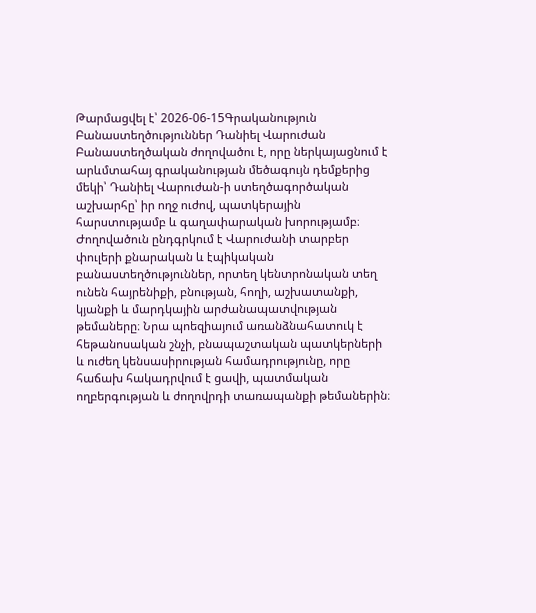Թարմացվել է՝ 2026-06-15Գրականություն
Բանաստեղծություններ Դանիել Վարուժան
Բանաստեղծական ժողովածու է, որը ներկայացնում է արևմտահայ գրականության մեծագույն դեմքերից մեկի՝ Դանիել Վարուժան-ի ստեղծագործական աշխարհը՝ իր ողջ ուժով, պատկերային հարստությամբ և գաղափարական խորությամբ։ Ժողովածուն ընդգրկում է Վարուժանի տարբեր փուլերի քնարական և էպիկական բանաստեղծություններ, որտեղ կենտրոնական տեղ ունեն հայրենիքի, բնության, հողի, աշխատանքի, կյանքի և մարդկային արժանապատվության թեմաները։ Նրա պոեզիայում առանձնահատուկ է հեթանոսական շնչի, բնապաշտական պատկերների և ուժեղ կենսասիրության համադրությունը, որը հաճախ հակադրվում է ցավի, պատմական ողբերգության և ժողովրդի տառապանքի թեմաներին։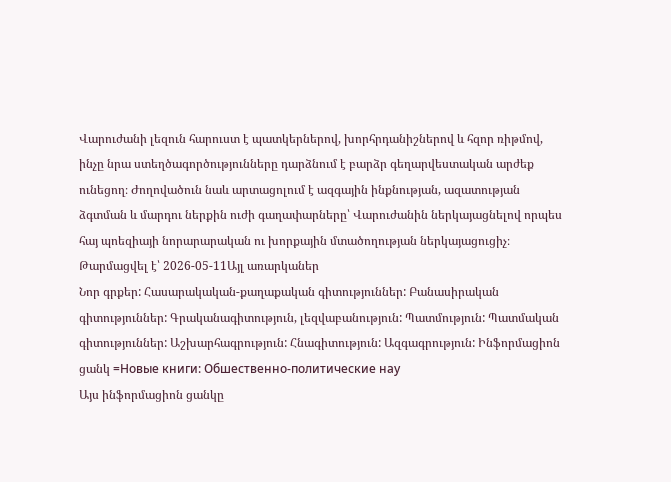Վարուժանի լեզուն հարուստ է պատկերներով, խորհրդանիշներով և հզոր ռիթմով, ինչը նրա ստեղծագործությունները դարձնում է բարձր գեղարվեստական արժեք ունեցող։ Ժողովածուն նաև արտացոլում է ազգային ինքնության, ազատության ձգտման և մարդու ներքին ուժի գաղափարները՝ Վարուժանին ներկայացնելով որպես հայ պոեզիայի նորարարական ու խորքային մտածողության ներկայացուցիչ։
Թարմացվել է՝ 2026-05-11Այլ առարկաներ
Նոր գրքեր: Հասարակական-քաղաքական գիտություններ: Բանասիրական գիտություններ: Գրականագիտություն, լեզվաբանություն: Պատմություն: Պատմական գիտություններ: Աշխարհագրություն: Հնագիտություն: Ազգագրություն: Ինֆորմացիոն ցանկ =Новые книги: Обшественно-политические нау
Այս ինֆորմացիոն ցանկը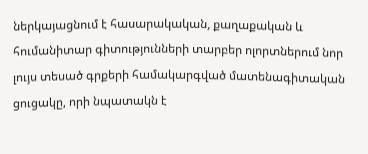ներկայացնում է հասարակական, քաղաքական և հումանիտար գիտությունների տարբեր ոլորտներում նոր լույս տեսած գրքերի համակարգված մատենագիտական ցուցակը, որի նպատակն է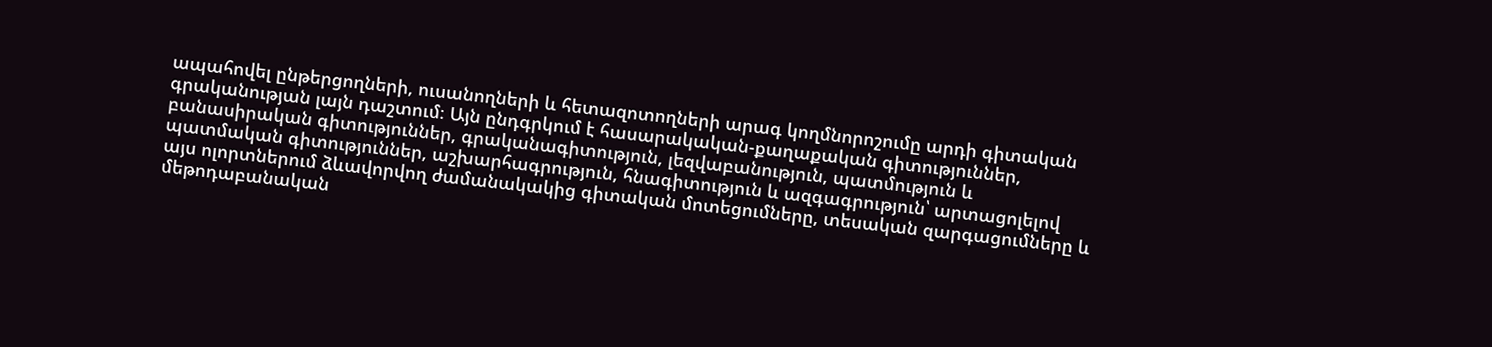ապահովել ընթերցողների, ուսանողների և հետազոտողների արագ կողմնորոշումը արդի գիտական գրականության լայն դաշտում։ Այն ընդգրկում է հասարակական-քաղաքական գիտություններ, բանասիրական գիտություններ, գրականագիտություն, լեզվաբանություն, պատմություն և պատմական գիտություններ, աշխարհագրություն, հնագիտություն և ազգագրություն՝ արտացոլելով այս ոլորտներում ձևավորվող ժամանակակից գիտական մոտեցումները, տեսական զարգացումները և մեթոդաբանական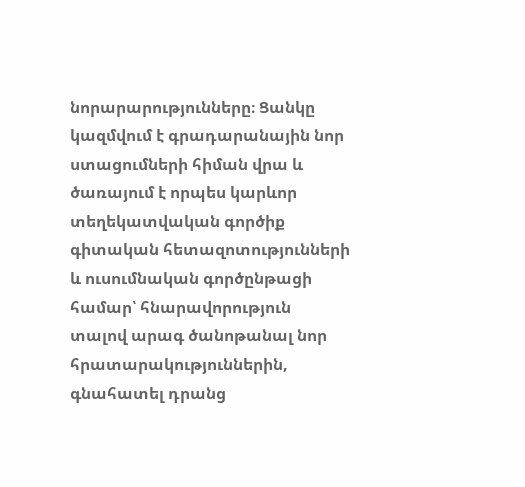նորարարությունները։ Ցանկը կազմվում է գրադարանային նոր ստացումների հիման վրա և ծառայում է որպես կարևոր տեղեկատվական գործիք գիտական հետազոտությունների և ուսումնական գործընթացի համար՝ հնարավորություն տալով արագ ծանոթանալ նոր հրատարակություններին, գնահատել դրանց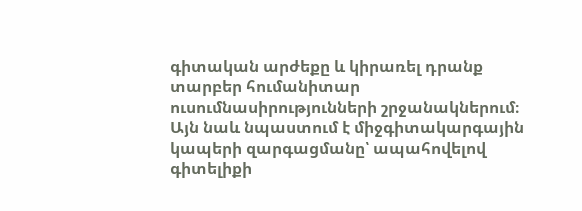գիտական արժեքը և կիրառել դրանք տարբեր հումանիտար ուսումնասիրությունների շրջանակներում։ Այն նաև նպաստում է միջգիտակարգային կապերի զարգացմանը՝ ապահովելով գիտելիքի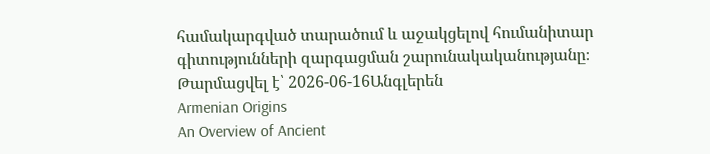համակարգված տարածում և աջակցելով հումանիտար գիտությունների զարգացման շարունակականությանը։
Թարմացվել է՝ 2026-06-16Անգլերեն
Armenian Origins
An Overview of Ancient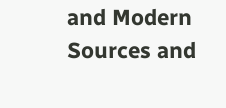and Modern Sources and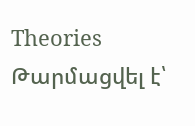Theories
Թարմացվել է՝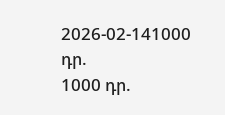2026-02-141000 դր.
1000 դր.